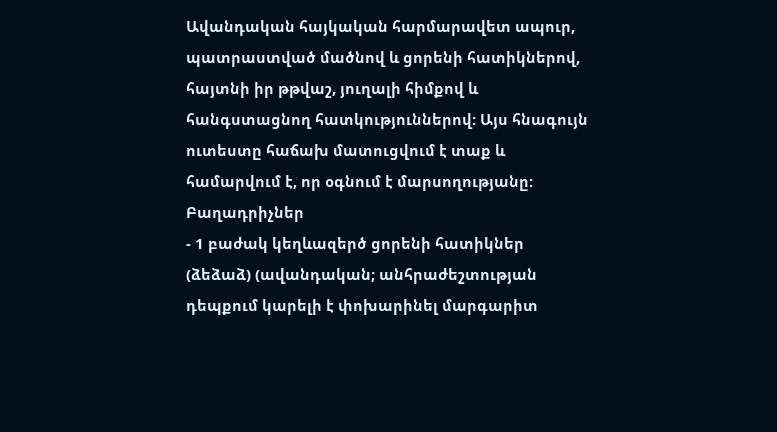Ավանդական հայկական հարմարավետ ապուր, պատրաստված մածնով և ցորենի հատիկներով, հայտնի իր թթվաշ, յուղալի հիմքով և հանգստացնող հատկություններով: Այս հնագույն ուտեստը հաճախ մատուցվում է տաք և համարվում է, որ օգնում է մարսողությանը:
Բաղադրիչներ
- 1 բաժակ կեղևազերծ ցորենի հատիկներ (ձեձաձ) (ավանդական; անհրաժեշտության դեպքում կարելի է փոխարինել մարգարիտ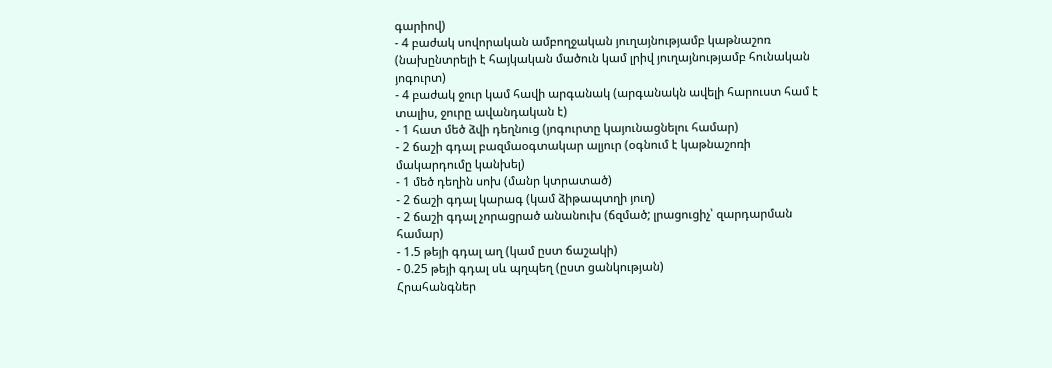գարիով)
- 4 բաժակ սովորական ամբողջական յուղայնությամբ կաթնաշոռ (նախընտրելի է հայկական մածուն կամ լրիվ յուղայնությամբ հունական յոգուրտ)
- 4 բաժակ ջուր կամ հավի արգանակ (արգանակն ավելի հարուստ համ է տալիս, ջուրը ավանդական է)
- 1 հատ մեծ ձվի դեղնուց (յոգուրտը կայունացնելու համար)
- 2 ճաշի գդալ բազմաօգտակար ալյուր (օգնում է կաթնաշոռի մակարդումը կանխել)
- 1 մեծ դեղին սոխ (մանր կտրատած)
- 2 ճաշի գդալ կարագ (կամ ձիթապտղի յուղ)
- 2 ճաշի գդալ չորացրած անանուխ (ճզմած; լրացուցիչ՝ զարդարման համար)
- 1.5 թեյի գդալ աղ (կամ ըստ ճաշակի)
- 0.25 թեյի գդալ սև պղպեղ (ըստ ցանկության)
Հրահանգներ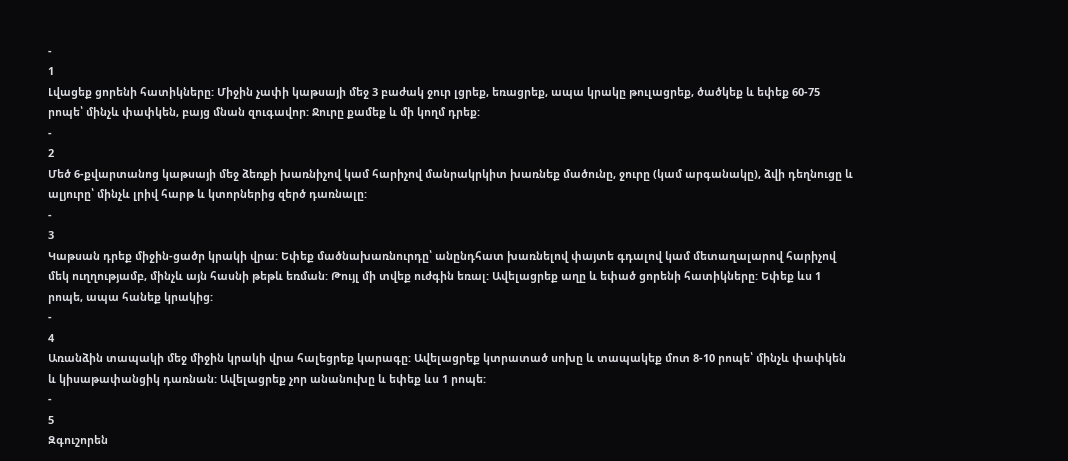-
1
Լվացեք ցորենի հատիկները: Միջին չափի կաթսայի մեջ 3 բաժակ ջուր լցրեք, եռացրեք, ապա կրակը թուլացրեք, ծածկեք և եփեք 60-75 րոպե՝ մինչև փափկեն, բայց մնան զուգավոր: Ջուրը քամեք և մի կողմ դրեք:
-
2
Մեծ 6-քվարտանոց կաթսայի մեջ ձեռքի խառնիչով կամ հարիչով մանրակրկիտ խառնեք մածունը, ջուրը (կամ արգանակը), ձվի դեղնուցը և ալյուրը՝ մինչև լրիվ հարթ և կտորներից զերծ դառնալը:
-
3
Կաթսան դրեք միջին-ցածր կրակի վրա: Եփեք մածնախառնուրդը՝ անընդհատ խառնելով փայտե գդալով կամ մետաղալարով հարիչով մեկ ուղղությամբ, մինչև այն հասնի թեթև եռման: Թույլ մի տվեք ուժգին եռալ: Ավելացրեք աղը և եփած ցորենի հատիկները: Եփեք ևս 1 րոպե, ապա հանեք կրակից:
-
4
Առանձին տապակի մեջ միջին կրակի վրա հալեցրեք կարագը: Ավելացրեք կտրատած սոխը և տապակեք մոտ 8-10 րոպե՝ մինչև փափկեն և կիսաթափանցիկ դառնան: Ավելացրեք չոր անանուխը և եփեք ևս 1 րոպե:
-
5
Զգուշորեն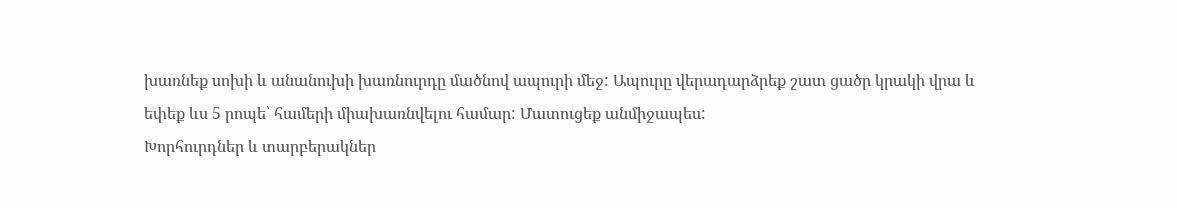խառնեք սոխի և անանուխի խառնուրդը մածնով ապուրի մեջ: Ապուրը վերադարձրեք շատ ցածր կրակի վրա և եփեք ևս 5 րոպե՝ համերի միախառնվելու համար: Մատուցեք անմիջապես:
Խորհուրդներ և տարբերակներ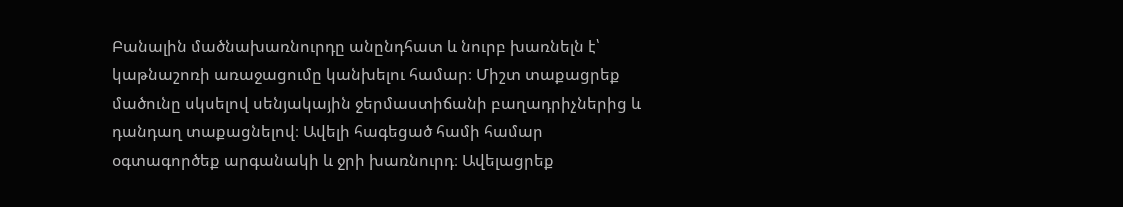Բանալին մածնախառնուրդը անընդհատ և նուրբ խառնելն է՝ կաթնաշոռի առաջացումը կանխելու համար։ Միշտ տաքացրեք մածունը սկսելով սենյակային ջերմաստիճանի բաղադրիչներից և դանդաղ տաքացնելով։ Ավելի հագեցած համի համար օգտագործեք արգանակի և ջրի խառնուրդ։ Ավելացրեք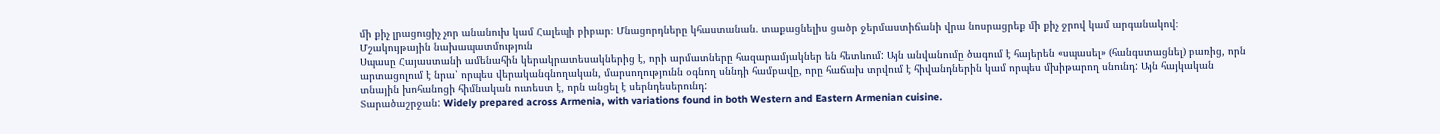մի քիչ լրացուցիչ չոր անանուխ կամ Հալեպի բիբար։ Մնացորդները կհաստանան. տաքացնելիս ցածր ջերմաստիճանի վրա նոսրացրեք մի քիչ ջրով կամ արգանակով։
Մշակույթային նախապատմություն
Սպասը Հայաստանի ամենահին կերակրատեսակներից է, որի արմատները հազարամյակներ են հետևում: Այն անվանումը ծագում է հայերեն «սպասել» (հանգստացնել) բառից, որն արտացոլում է նրա՝ որպես վերականգնողական, մարսողությունն օգնող սննդի համբավը, որը հաճախ տրվում է հիվանդներին կամ որպես մխիթարող սնունդ: Այն հայկական տնային խոհանոցի հիմնական ուտեստ է, որն անցել է սերնդեսերունդ:
Տարածաշրջան: Widely prepared across Armenia, with variations found in both Western and Eastern Armenian cuisine.